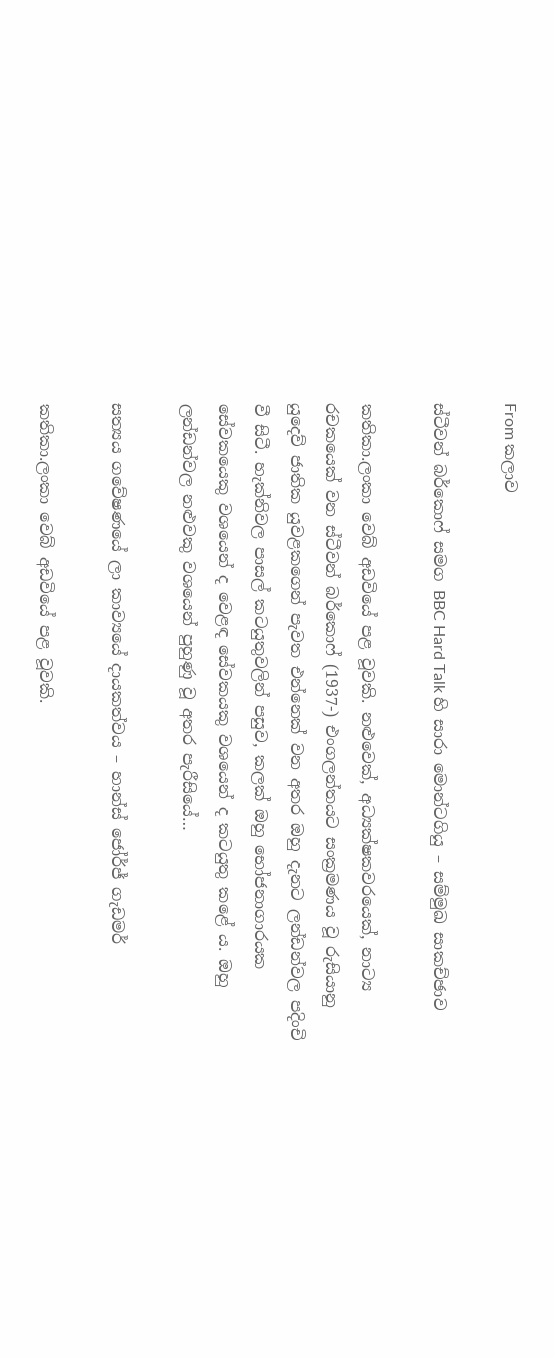From කලාව

ස්ටීවන් බර්කොෆ් සමග BBC Hard Talk හි සාරා මොන්ටගියු – සම්මුඛ සාකච්ඡාව

කතිකා.ලංකා වෙබ් අඩවියේ පළ වූවකි. නළුවෙක්, අධ්‍යක්ෂකවරයෙක්, නාට්‍ය රචකයෙක් වන ස්ටීවන් බර්කොෆ් (1937-) එංගලන්තයට සංක්‍රමණය වූ රුසියානු යුදෙව් ජාතික යුවළකගෙන් පැවත එන්නෙක් වන අතර ඔහු දැනට ලන්ඩන්වල පදිංචි වී සිටී. හැක්නිවල පාසල් කටයුතුවලින් පසුව, කලක් ඔහු භෝජනාගාරයක සේවකයෙකු වශයෙන් ද වෙළඳ සේවකයකු වශයෙන් ද කටයුතු කළේ ය. ඔහු ලන්ඩන්වල නළුවකු වශයෙන් පුහුණු වූ අතර පැරීසියේ…

සත්‍යය ගවේෂණයේ ලා කාව්‍යයේ දායකත්වය – හාන්ස් ජෝර්ජ් ගැඩමර්

කතිකා.ලංකා වෙබ් අඩවියේ පළ වූවකි.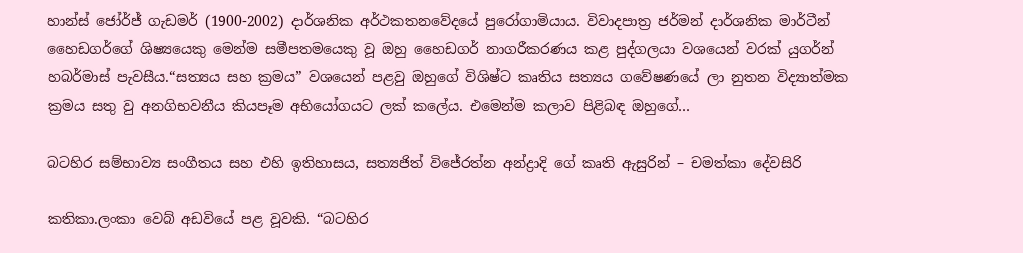හාන්ස් ජෝර්ජ් ගැඩමර් (1900-2002) දාර්ශනික අර්ථකතනවේදයේ පුරෝගාමියාය. විවාදපාත්‍ර ජර්මන් දාර්ශනික මාර්ටීන් හෛඩගර්ගේ ශිෂ්‍යයෙකු මෙන්ම සමීපතමයෙකු වූ ඔහු හෛඩගර් නාගරීකරණය කළ පුද්ගලයා වශයෙන් වරක් යුගර්න් හබර්මාස් පැවසීය.“සත්‍යය සහ ක්‍රමය” වශයෙන් පළවු ඔහුගේ විශිෂ්ට කෘතිය සත්‍යය ගවේෂණයේ ලා නුතන විද්‍යාත්මක ක්‍රමය සතු වු අනගිභවනීය කියපෑම අභියෝගයට ලක් කලේය. එමෙන්ම කලාව පිළිබඳ ඔහුගේ…

බටහිර සම්භාව්‍ය සංගීතය සහ එහි ඉතිහාසය, සත්‍යජිත් විජේරත්න අන්ද්‍රාදි ගේ කෘති ඇසුරින් – චමත්කා දේවසිරි

කතිකා.ලංකා වෙබ් අඩවියේ පළ වූවකි. “බටහිර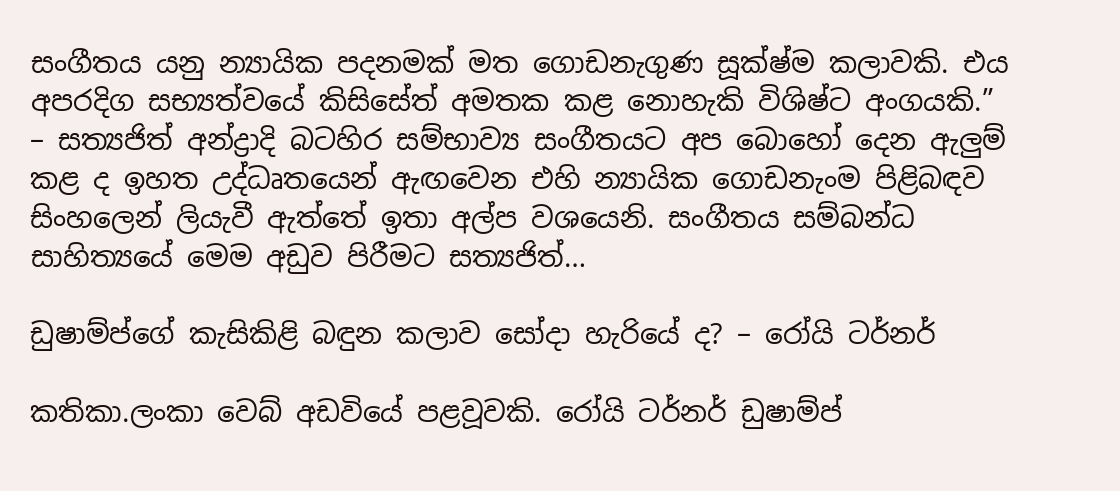සංගීතය යනු න්‍යායික පදනමක් මත ගොඩනැගුණ සූක්ෂ්ම කලාවකි. එය අපරදිග සභ්‍යත්වයේ කිසිසේත් අමතක කළ නොහැකි විශිෂ්ට අංගයකි.” – සත්‍යජිත් අන්ද්‍රාදි බටහිර සම්භාව්‍ය සංගීතයට අප බොහෝ දෙන ඇලුම් කළ ද ඉහත උද්ධෘතයෙන් ඇඟවෙන එහි න්‍යායික ගොඩනැංම පිළිබඳව සිංහලෙන් ලියැවී ඇත්තේ ඉතා අල්ප වශයෙනි. සංගීතය සම්බන්ධ සාහිත්‍යයේ මෙම අඩුව පිරීමට සත්‍යජිත්…

ඩුෂාම්ප්ගේ කැසිකිළි බඳුන කලාව සෝදා හැරියේ ද? – රෝයි ටර්නර්

කතිකා.ලංකා වෙබ් අඩවියේ පළවූවකි. රෝයි ටර්නර් ඩුෂාම්ප්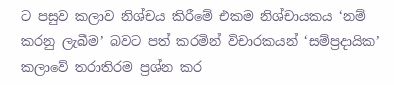ට පසුව කලාව නිශ්චය කිරීමේ එකම නිශ්චායකය ‘නම් කරනු ලැබීම’ බවට පත් කරමින් විචාරකයන් ‘සම්ප්‍රදායික’ කලාවේ තරාතිරම ප්‍රශ්න කර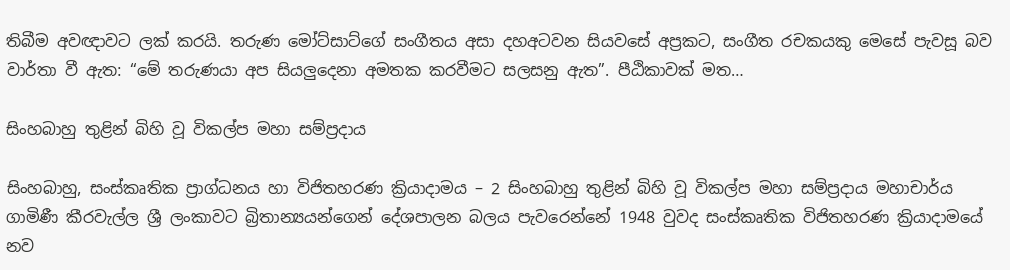තිබීම අවඥාවට ලක් කරයි. තරුණ මෝට්සාට්ගේ සංගීතය අසා දහඅටවන සියවසේ අප්‍රකට, සංගීත රචකයකු මෙසේ පැවසූ බව වාර්තා වී ඇත: “මේ තරුණයා අප සියලුදෙනා අමතක කරවීමට සලසනු ඇත”. පීඨිකාවක් මත…

සිංහබාහු තුළින් බිහි වූ විකල්ප මහා සම්ප්‍රදාය

සිංහබාහු, සංස්‌කෘතික ප්‍රාග්ධනය හා විජිතහරණ ක්‍රියාදාමය – 2 සිංහබාහු තුළින් බිහි වූ විකල්ප මහා සම්ප්‍රදාය මහාචාර්ය ගාමිණී කීරවැල්ල ශ්‍රී ලංකාවට බ්‍රිතාන්‍යයන්ගෙන් දේශපාලන බලය පැවරෙන්නේ 1948 වුවද සංස්‌කෘතික විජිතහරණ ක්‍රියාදාමයේ නව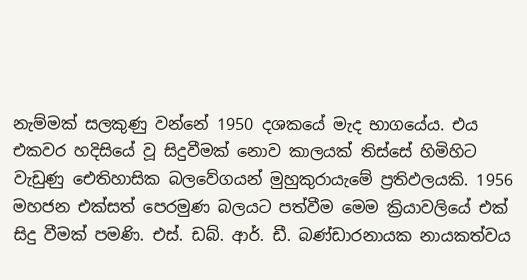නැම්මක්‌ සලකුණු වන්නේ 1950 දශකයේ මැද භාගයේය. එය එකවර හදිසියේ වූ සිදුවීමක්‌ නොව කාලයක්‌ තිස්‌සේ හිමිහිට වැඩුණු ඓතිහාසික බලවේගයන් මුහුකුරායැමේ ප්‍රතිඵලයකි. 1956 මහජන එක්‌සත් පෙරමුණ බලයට පත්වීම මෙම ක්‍රියාවලියේ එක්‌ සිදු වීමක්‌ පමණි. එස්‌. ඩබ්. ආර්. ඩී. බණ්‌ඩාරනායක නායකත්වය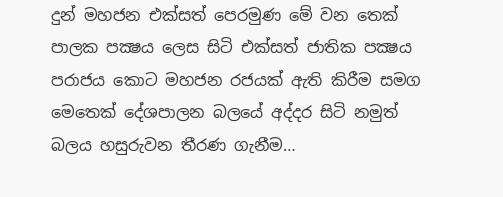දුන් මහජන එක්‌සත් පෙරමුණ මේ වන තෙක්‌ පාලක පක්‍ෂය ලෙස සිටි එක්‌සත් ජාතික පක්‍ෂය පරාජය කොට මහජන රජයක්‌ ඇති කිරීම සමග මෙතෙක්‌ දේශපාලන බලයේ අද්දර සිටි නමුත් බලය හසුරුවන තීරණ ගැනීම…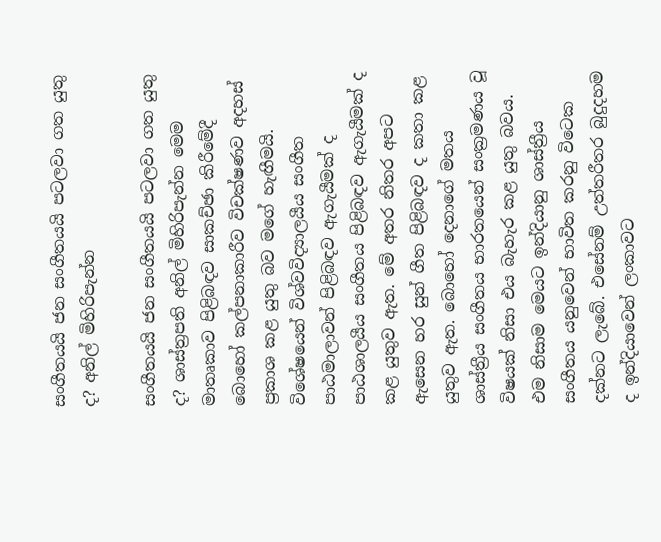සංගීතයයි ජන සංගීතයයි පටලවා ගත යුතු ද? අනිල් මිහිරිපැන්න

සංගීතයයි ජන සංගීතයයි පටලවා ගත යුතු ද? ශාස්ත්‍රපති අනිල් මිහිරිපැන්න මෙම මාතෘකාව පිළිබඳව සාකච්ඡා කිරීමේදී බොහෝ කල්පනාකාරීව විචක්ෂණව අදහස් ප්‍රකාශ කළ යුතු බව මගේ හැඟීමයි. විශේෂයෙන් විශ්වවිද්‍යාලයීය සංගීත පාඨමාලාවන් පිළිබඳව ඇගැයීමක් ද පාඨශාලයීය සංගීතය පිළිබඳව ඇගැයීමක් ද කළ යුතුව ඇත. මේ අතර නිතර අපට ඇසෙන හර සුන් ගීත පිළිබඳව ද කතා කළ යුතුව ඇත. බොහෝ දෙනාගේ මතය ශාස්ත්‍රීය සංගීතය භාරතයෙන් සංක්‍රමණය වූ විෂයක් නිසා එය බැහැර කළ යුතු බවය. එම නිසාම මෙයට ඉන්දියානු ශාස්ත්‍රීය සංගීතය යනුවෙන් භාවිත කරනු විටෙක දක්නට ලැබේ. එසේනම් උත්තරීතර බුදුදහම ද ඉන්දියාවෙන් ලංකාවට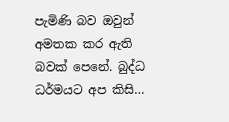පැමිණි බව ඔවුන් අමතක කර ඇති බවක් පෙනේ. බුද්ධ ධර්මයට අප කිසි…